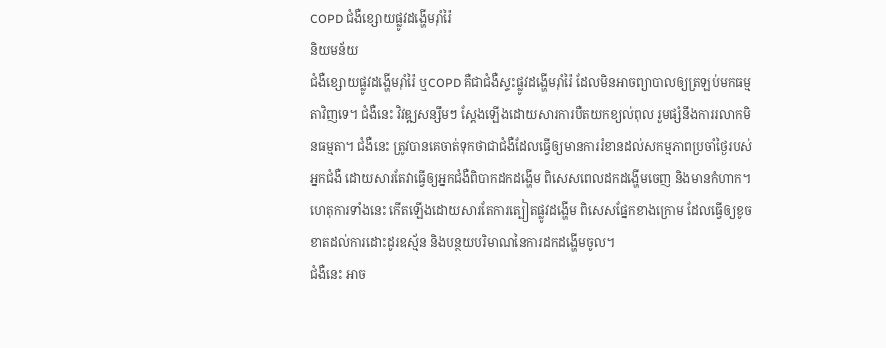COPD ជំងឺខ្សោយផ្លូវដង្ហើមរ៉ាំរ៉ៃ
និយមន័យ
ជំងឺខ្សោយផ្លូវដង្ហើមរ៉ាំរ៉ៃ ឬCOPD គឺជាជំងឺស្ទះផ្លូវដង្ហើមរ៉ាំរ៉ៃ ដែលមិនអាចព្យាបាលឲ្យត្រឡប់មកធម្មតាវិញទេ។ ជំងឺនេះ វិវឌ្ឍសន្សឹមៗ ស្តែងឡើងដោយសារការបឺតយកខ្យល់ពុល រួមផ្សំនឹងការរលាកមិនធម្មតា។ ជំងឺនេះ ត្រូវបានគេចាត់ទុកថាជាជំងឺដែលធ្វើឲ្យមានការរំខានដល់សកម្មភាពប្រចាំថ្ងៃរបស់អ្នកជំងឺ ដោយសារតែវាធ្វើឲ្យអ្នកជំងឺពិបាកដកដង្ហើម ពិសេសពេលដកដង្ហើមចេញ និងមានកំហាក។ ហេតុការទាំងនេះ កើតឡើងដោយសារតែការត្បៀតផ្លូវដង្ហើម ពិសេសផ្នែកខាងក្រោម ដែលធ្វើឲ្យខូចខាតដល់ការដោះដូរឧស្ម័ន និងបន្ថយបរិមាណនៃការដកដង្ហើមចូល។
ជំងឺនេះ អាច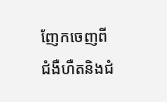ញែកចេញពីជំងឺហឺតនិងជំ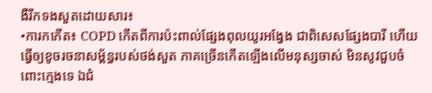ងឺរីកទងសួតដោយសារ៖
•ការកកើត៖ COPD កើតពីការប៉ះពាល់ផ្សែងពុលយូរអង្វែង ជាពិសេសផ្សែងបារី ហើយធ្វើឲ្យខូចរចនាសម្ព័ន្ធរបស់ថង់សួត ភាគច្រើនកើតឡើងលើមនុស្សចាស់ មិនសូវជួបចំពោះក្មេងទេ ឯជំ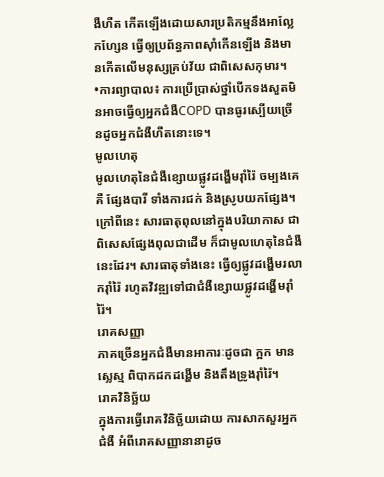ងឺហឺត កើតឡើងដោយសារប្រតិកម្មនឹងអាល្លែកហ្សែន ធ្វើឲ្យប្រព័ន្ធភាពស៊ាំកើនឡើង និងមានកើតលើមនុស្សគ្រប់វ័យ ជាពិសេសកុមារ។
•ការព្យាបាល៖ ការប្រើប្រាស់ថ្នាំបើកទងសួតមិនអាចធ្វើឲ្យអ្នកជំងឺCOPD បានធូរស្បើយច្រើនដូចអ្នកជំងឺហឺតនោះទេ។
មូលហេតុ
មូលហេតុនៃជំងឺខ្សោយផ្លូវដង្ហើមរ៉ាំរ៉ៃ ចម្បងគេគឺ ផ្សែងបារី ទាំងការជក់ និងស្រូបយកផ្សែង។ ក្រៅពីនេះ សារធាតុពុលនៅក្នុងបរិយាកាស ជាពិសេសផ្សែងពុលជាដើម ក៏ជាមូលហេតុនៃជំងឺនេះដែរ។ សារធាតុទាំងនេះ ធ្វើឲ្យផ្លូវដង្ហើមរលាករ៉ាំរ៉ៃ រហូតវិវឌ្ឍទៅជាជំងឺខ្សោយផ្លូវដង្ហើមរ៉ាំរ៉ៃ។
រោគសញ្ញា
ភាគច្រើនអ្នកជំងឺមានអាការៈដូចជា ក្អក មានស្លេស្ម ពិបាកដកដង្ហើម និងតឹងទ្រូងរ៉ាំរ៉ៃ។
រោគវិនិច្ឆ័យ
ក្នុងការធ្វើរោគវិនិច្ឆ័យដោយ ការសាកសួរអ្នកជំងឺ អំពីរោគសញ្ញានានាដូច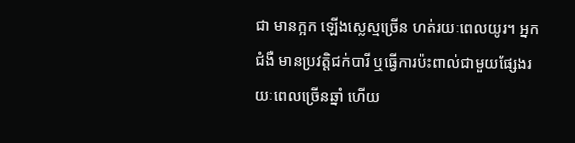ជា មានក្អក ឡើងស្លេស្មច្រើន ហត់រយៈពេលយូរ។ អ្នកជំងឺ មានប្រវត្តិជក់បារី ឬធ្វើការប៉ះពាល់ជាមួយផ្សែងរយៈពេលច្រើនឆ្នាំ ហើយ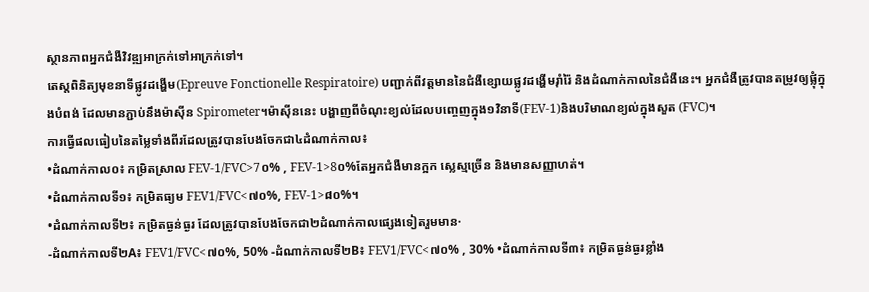ស្ថានភាពអ្នកជំងឺវិវឌ្ឍអាក្រក់ទៅអាក្រក់ទៅ។
តេស្តពិនិត្យមុខនាទីផ្លូវដង្ហើម(Epreuve Fonctionelle Respiratoire) បញ្ជាក់ពីវត្តមាននៃជំងឺខ្សោយផ្លូវដង្ហើមរ៉ាំរ៉ៃ និងដំណាក់កាលនៃជំងឺនេះ។ អ្នកជំងឺត្រូវបានតម្រូវឲ្យផ្លុំក្នុងបំពង់ ដែលមានភ្ជាប់នឹងម៉ាស៊ីន Spirometer។ម៉ាស៊ីននេះ បង្ហាញពីចំណុះខ្យល់ដែលបញ្ចេញក្នុង១វិនាទី(FEV-1)និងបរិមាណខ្យល់ក្នុងសួត (FVC)។
ការធ្វើផលធៀបនៃតម្លៃទាំងពីរដែលត្រូវបានបែងចែកជា៤ដំណាក់កាល៖
•ដំណាក់កាល០៖ កម្រិតស្រាល FEV-1/FVC>7០% , FEV-1>8០%តែអ្នកជំងឺមានក្អក ស្លេស្មច្រើន និងមានសញ្ញាហត់។
•ដំណាក់កាលទី១៖ កម្រិតធ្យម FEV1/FVC<៧០%, FEV-1>៨០%។
•ដំណាក់កាលទី២៖ កម្រិតធ្ងន់ធ្ងរ ដែលត្រូវបានបែងចែកជា២ដំណាក់កាលផ្សេងទៀតរួមមាន·
-ដំណាក់កាលទី២A៖ FEV1/FVC<៧០%, 50% -ដំណាក់កាលទី២B៖ FEV1/FVC<៧០% , 30% •ដំណាក់កាលទី៣៖ កម្រិតធ្ងន់ធ្ងរខ្លាំង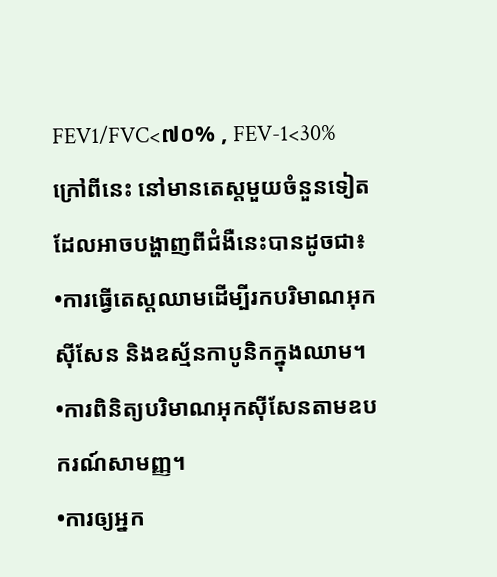FEV1/FVC<៧០% , FEV-1<30% ក្រៅពីនេះ នៅមានតេស្តមួយចំនួនទៀតដែលអាចបង្ហាញពីជំងឺនេះបានដូចជា៖
•ការធ្វើតេស្តឈាមដើម្បីរកបរិមាណអុកស៊ីសែន និងឧស្ម័នកាបូនិកក្នុងឈាម។
•ការពិនិត្យបរិមាណអុកស៊ីសែនតាមឧបករណ៍សាមញ្ញ។
•ការឲ្យអ្នក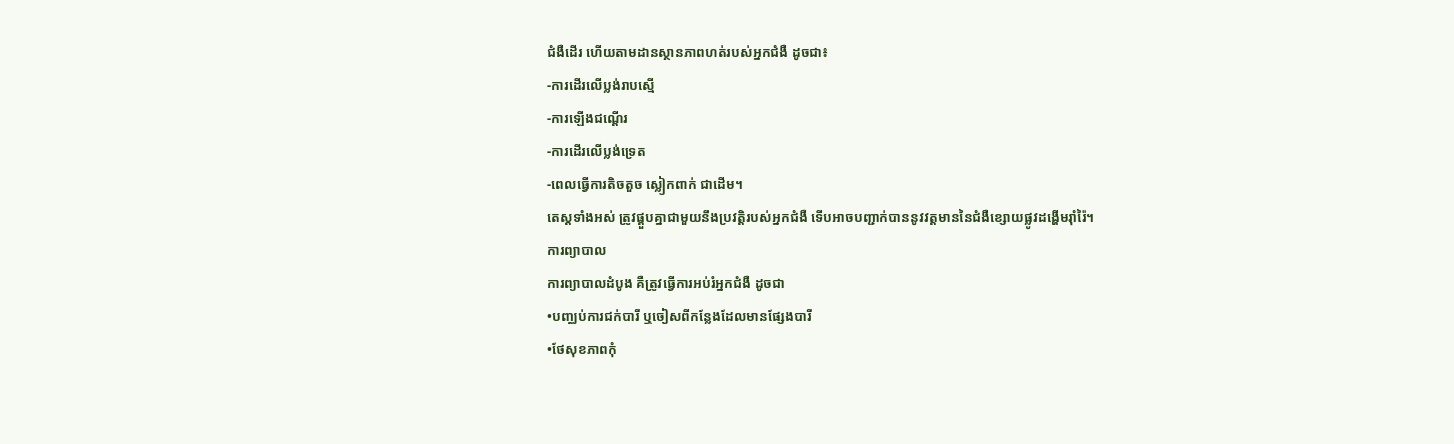ជំងឺដើរ ហើយតាមដានស្ថានភាពហត់របស់អ្នកជំងឺ ដូចជា៖
-ការដើរលើប្លង់រាបស្មើ
-ការឡើងជណ្តើរ
-ការដើរលើប្លង់ទ្រេត
-ពេលធ្វើការតិចតួច ស្លៀកពាក់ ជាដើម។
តេស្តទាំងអស់ ត្រូវផ្គួបគ្នាជាមួយនឹងប្រវត្តិរបស់អ្នកជំងឺ ទើបអាចបញ្ជាក់បាននូវវត្តមាននៃជំងឺខ្សោយផ្លូវដង្ហើមរ៉ាំរ៉ៃ។
ការព្យាបាល
ការព្យាបាលដំបូង គឺត្រូវធ្វើការអប់រំអ្នកជំងឺ ដូចជា
•បញ្ឈប់ការជក់បារី ឬចៀសពីកន្លែងដែលមានផ្សែងបារី
•ថែសុខភាពកុំ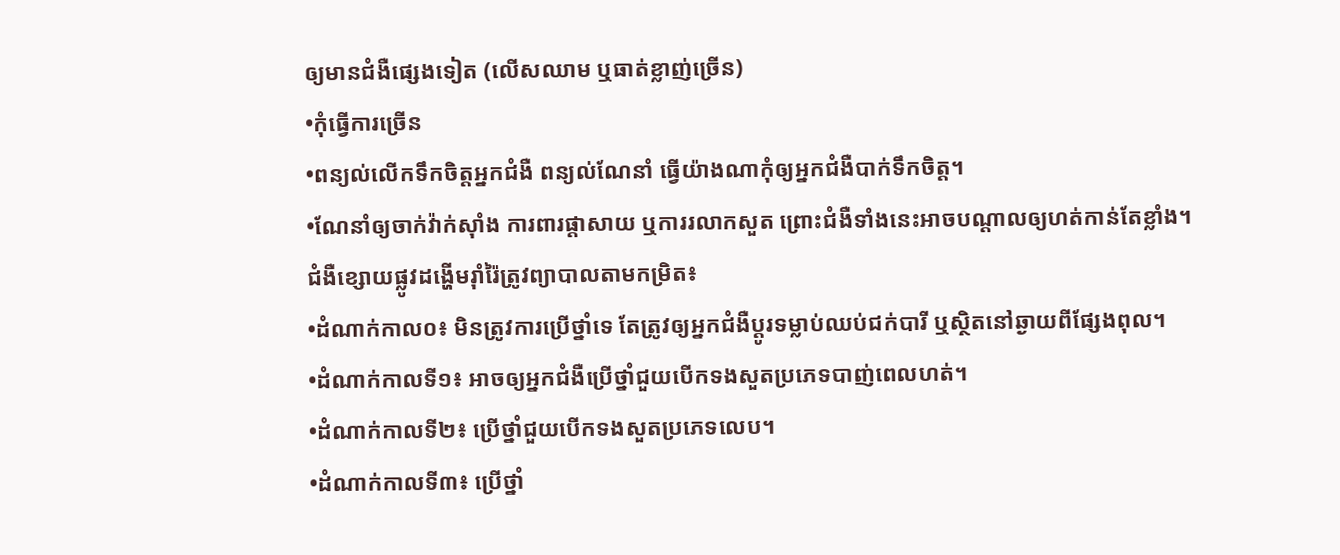ឲ្យមានជំងឺផ្សេងទៀត (លើសឈាម ឬធាត់ខ្លាញ់ច្រើន)
•កុំធ្វើការច្រើន
•ពន្យល់លើកទឹកចិត្តអ្នកជំងឺ ពន្យល់ណែនាំ ធ្វើយ៉ាងណាកុំឲ្យអ្នកជំងឺបាក់ទឹកចិត្ត។
•ណែនាំឲ្យចាក់វ៉ាក់ស៊ាំង ការពារផ្តាសាយ ឬការរលាកសួត ព្រោះជំងឺទាំងនេះអាចបណ្តាលឲ្យហត់កាន់តែខ្លាំង។
ជំងឺខ្សោយផ្លូវដង្ហើមរ៉ាំរ៉ៃត្រូវព្យាបាលតាមកម្រិត៖
•ដំណាក់កាល០៖ មិនត្រូវការប្រើថ្នាំទេ តែត្រូវឲ្យអ្នកជំងឺប្តូរទម្លាប់ឈប់ជក់បារី ឬស្ថិតនៅឆ្ងាយពីផ្សែងពុល។
•ដំណាក់កាលទី១៖ អាចឲ្យអ្នកជំងឺប្រើថ្នាំជួយបើកទងសួតប្រភេទបាញ់ពេលហត់។
•ដំណាក់កាលទី២៖ ប្រើថ្នាំជួយបើកទងសួតប្រភេទលេប។
•ដំណាក់កាលទី៣៖ ប្រើថ្នាំ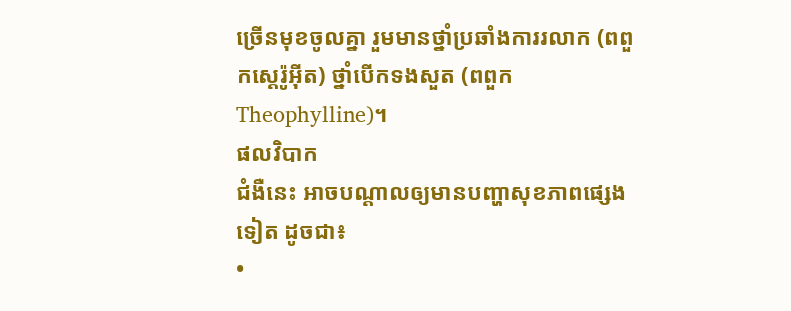ច្រើនមុខចូលគ្នា រួមមានថ្នាំប្រឆាំងការរលាក (ពពួកស្តេរ៉ូអ៊ីត) ថ្នាំបើកទងសួត (ពពួកTheophylline)។
ផលវិបាក
ជំងឺនេះ អាចបណ្តាលឲ្យមានបញ្ហាសុខភាពផ្សេងទៀត ដូចជា៖
•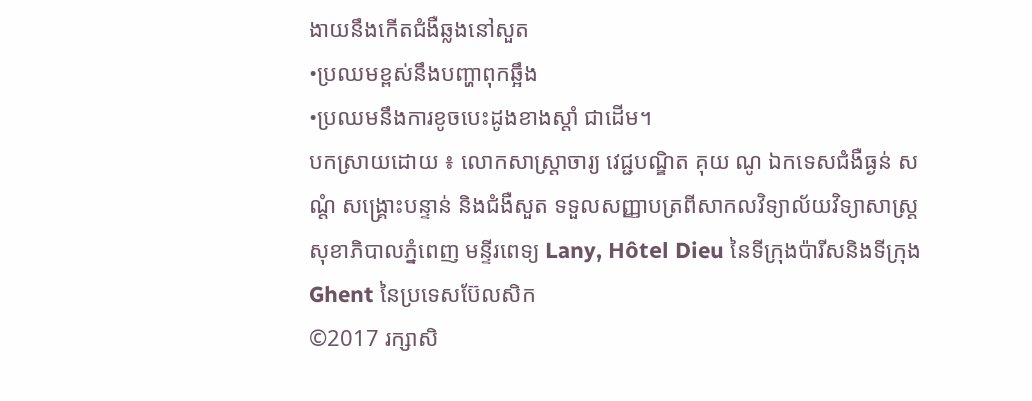ងាយនឹងកើតជំងឺឆ្លងនៅសួត
•ប្រឈមខ្ពស់នឹងបញ្ហាពុកឆ្អឹង
•ប្រឈមនឹងការខូចបេះដូងខាងស្តាំ ជាដើម។
បកស្រាយដោយ ៖ លោកសាស្ត្រាចារ្យ វេជ្ជបណ្ឌិត គុយ ណូ ឯកទេសជំងឺធ្ងន់ សណ្តំ សង្គ្រោះបន្ទាន់ និងជំងឺសួត ទទួលសញ្ញាបត្រពីសាកលវិទ្យាល័យវិទ្យាសាស្ត្រសុខាភិបាលភ្នំពេញ មន្ទីរពេទ្យ Lany, Hôtel Dieu នៃទីក្រុងប៉ារីសនិងទីក្រុង Ghent នៃប្រទេសប៊ែលសិក
©2017 រក្សាសិ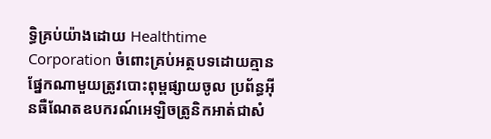ទ្ធិគ្រប់យ៉ាងដោយ Healthtime Corporation ចំពោះគ្រប់អត្ថបទដោយគ្មានផ្នែកណាមួយត្រូវបោះពុម្ពផ្សាយចូល ប្រព័ន្ធអ៊ីនធឺណែតឧបករណ៍អេឡិចត្រូនិកអាត់ជាសំ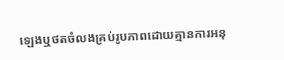ឡេងឬថតចំលងគ្រប់រូបភាពដោយគ្មានការអនុ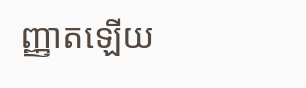ញ្ញាតឡើយ